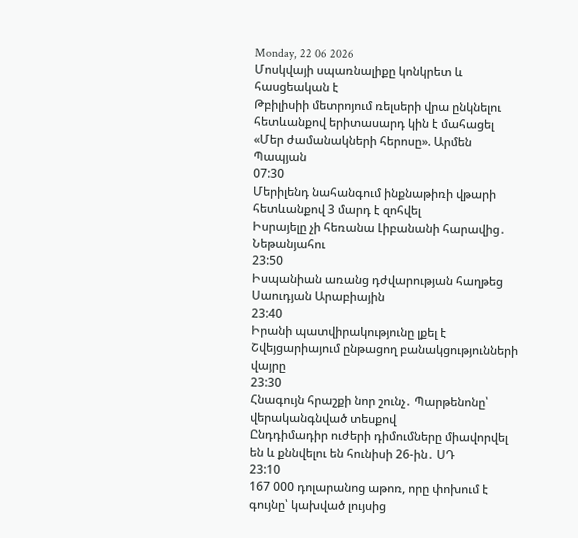Monday, 22 06 2026
Մոսկվայի սպառնալիքը կոնկրետ և հասցեական է
Թբիլիսիի մետրոյում ռելսերի վրա ընկնելու հետևանքով երիտասարդ կին է մահացել
«Մեր ժամանակների հերոսը». Արմեն Պապյան
07:30
Մերիլենդ նահանգում ինքնաթիռի վթարի հետևանքով 3 մարդ է զոհվել
Իսրայելը չի հեռանա Լիբանանի հարավից․ Նեթանյահու
23:50
Իսպանիան առանց դժվարության հաղթեց Սաուդյան Արաբիային
23:40
Իրանի պատվիրակությունը լքել է Շվեյցարիայում ընթացող բանակցությունների վայրը
23:30
Հնագույն հրաշքի նոր շունչ․ Պարթենոնը՝ վերականգնված տեսքով
Ընդդիմադիր ուժերի դիմումները միավորվել են և քննվելու են հունիսի 26-ին․ ՍԴ
23:10
167 000 դոլարանոց աթոռ, որը փոխում է գույնը՝ կախված լույսից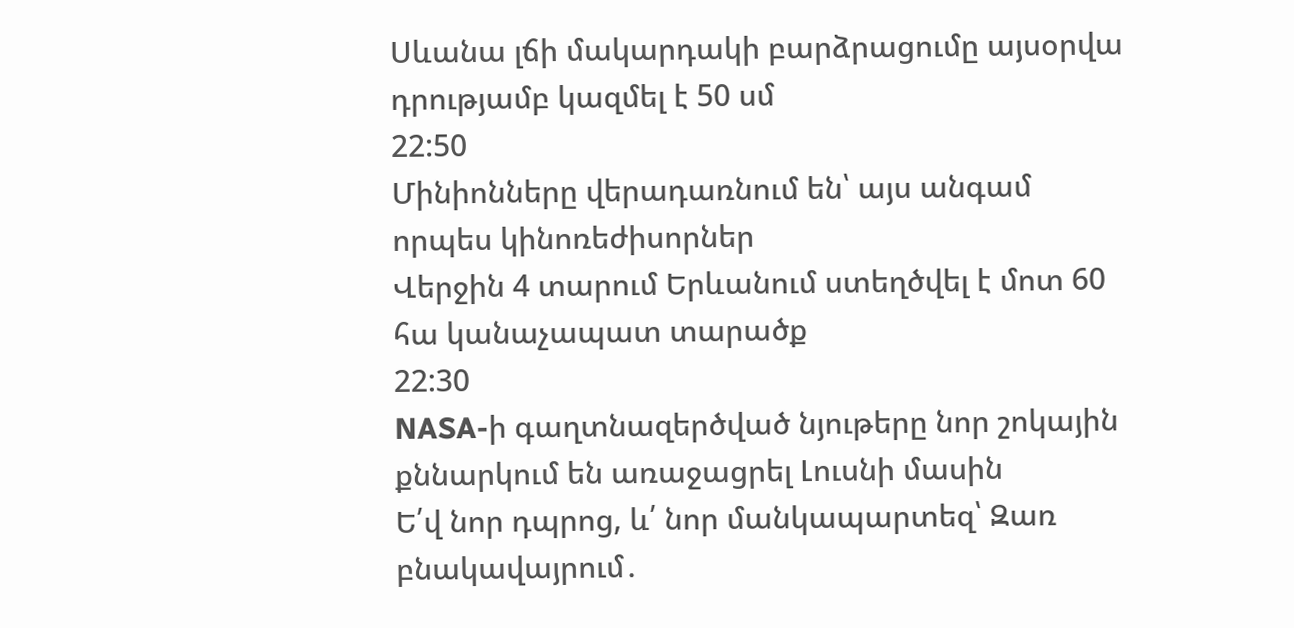Սևանա լճի մակարդակի բարձրացումը այսօրվա դրությամբ կազմել է 50 սմ
22:50
Մինիոնները վերադառնում են՝ այս անգամ որպես կինոռեժիսորներ
Վերջին 4 տարում Երևանում ստեղծվել է մոտ 60 հա կանաչապատ տարածք
22:30
NASA-ի գաղտնազերծված նյութերը նոր շոկային քննարկում են առաջացրել Լուսնի մասին
Ե՛վ նոր դպրոց, և՛ նոր մանկապարտեզ՝ Զառ բնակավայրում․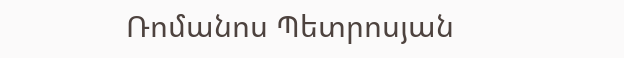Ռոմանոս Պետրոսյան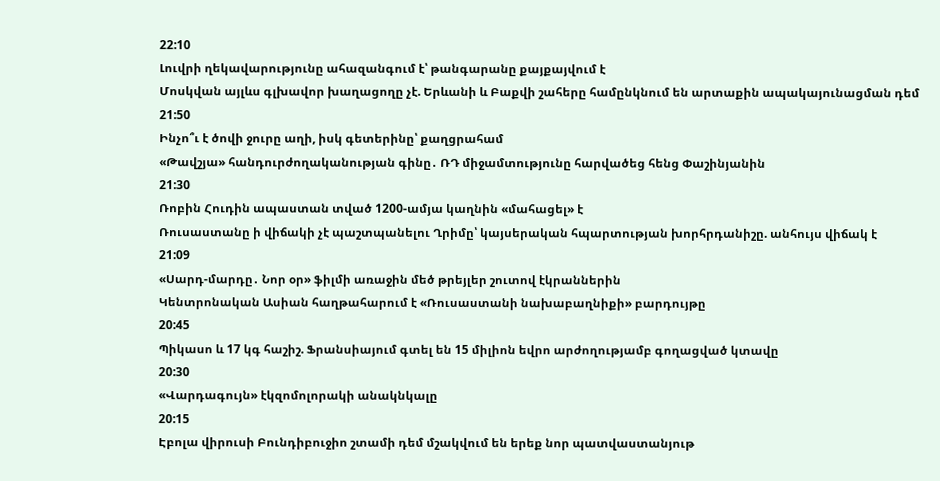22:10
Լուվրի ղեկավարությունը ահազանգում է՝ թանգարանը քայքայվում է
Մոսկվան այլևս գլխավոր խաղացողը չէ. Երևանի և Բաքվի շահերը համընկնում են արտաքին ապակայունացման դեմ
21:50
Ինչո՞ւ է ծովի ջուրը աղի, իսկ գետերինը՝ քաղցրահամ
«Թավշյա» հանդուրժողականության գինը․ ՌԴ միջամտությունը հարվածեց հենց Փաշինյանին
21:30
Ռոբին Հուդին ապաստան տված 1200-ամյա կաղնին «մահացել» է
Ռուսաստանը ի վիճակի չէ պաշտպանելու Ղրիմը՝ կայսերական հպարտության խորհրդանիշը. անհույս վիճակ է
21:09
«Սարդ-մարդը․ Նոր օր» ֆիլմի առաջին մեծ թրեյլեր շուտով էկրաններին
Կենտրոնական Ասիան հաղթահարում է «Ռուսաստանի նախաբաղնիքի» բարդույթը
20:45
Պիկասո և 17 կգ հաշիշ. Ֆրանսիայում գտել են 15 միլիոն եվրո արժողությամբ գողացված կտավը
20:30
«Վարդագույն» էկզոմոլորակի անակնկալը
20:15
Էբոլա վիրուսի Բունդիբուջիո շտամի դեմ մշակվում են երեք նոր պատվաստանյութ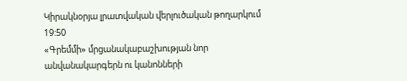Կիրակնօրյա լրատվական վերլուծական թողարկում
19:50
«Գրեմմի» մրցանակաբաշխության նոր անվանակարգերն ու կանոնների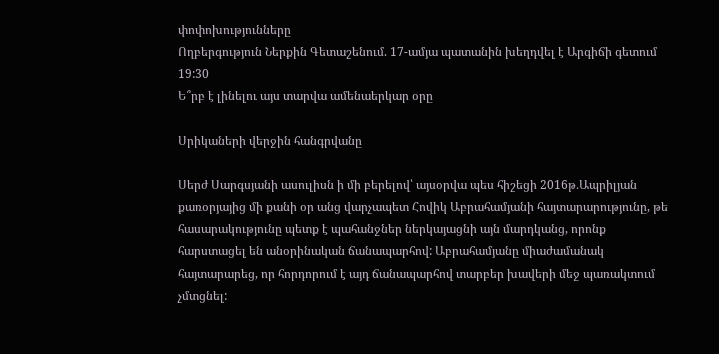փոփոխությունները
Ողբերգություն Ներքին Գետաշենում. 17-ամյա պատանին խեղդվել է Արգիճի գետում
19:30
Ե՞րբ է լինելու այս տարվա ամենաերկար օրը

Սրիկաների վերջին հանգրվանը

Սերժ Սարգսյանի ասուլիսն ի մի բերելով՝ այսօրվա պես հիշեցի 2016թ․Ապրիլյան քառօրյայից մի քանի օր անց վարչապետ Հովիկ Աբրահամյանի հայտարարությունը, թե հասարակությունը պետք է պահանջներ ներկայացնի այն մարդկանց, որոնք հարստացել են անօրինական ճանապարհով: Աբրահամյանը միաժամանակ հայտարարեց, որ հորդորում է այդ ճանապարհով տարբեր խավերի մեջ պառակտում չմտցնել: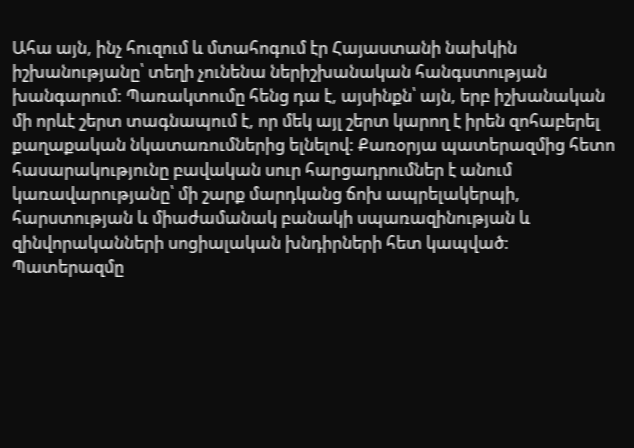Ահա այն, ինչ հուզում և մտահոգում էր Հայաստանի նախկին իշխանությանը՝ տեղի չունենա ներիշխանական հանգստության խանգարում: Պառակտումը հենց դա է, այսինքն՝ այն, երբ իշխանական մի որևէ շերտ տագնապում է, որ մեկ այլ շերտ կարող է իրեն զոհաբերել քաղաքական նկատառումներից ելնելով: Քառօրյա պատերազմից հետո հասարակությունը բավական սուր հարցադրումներ է անում կառավարությանը՝ մի շարք մարդկանց ճոխ ապրելակերպի, հարստության և միաժամանակ բանակի սպառազինության և զինվորականների սոցիալական խնդիրների հետ կապված: Պատերազմը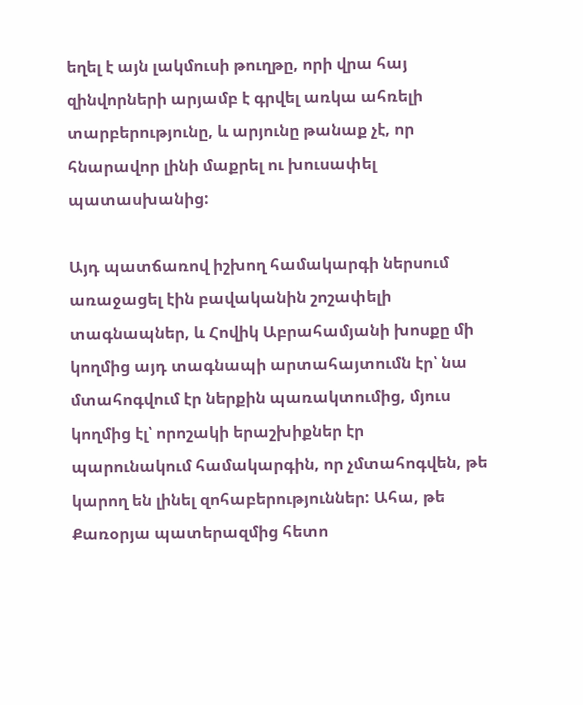եղել է այն լակմուսի թուղթը, որի վրա հայ զինվորների արյամբ է գրվել առկա ահռելի տարբերությունը, և արյունը թանաք չէ, որ հնարավոր լինի մաքրել ու խուսափել պատասխանից:

Այդ պատճառով իշխող համակարգի ներսում առաջացել էին բավականին շոշափելի տագնապներ, և Հովիկ Աբրահամյանի խոսքը մի կողմից այդ տագնապի արտահայտումն էր՝ նա մտահոգվում էր ներքին պառակտումից, մյուս կողմից էլ՝ որոշակի երաշխիքներ էր պարունակում համակարգին, որ չմտահոգվեն, թե կարող են լինել զոհաբերություններ: Ահա, թե Քառօրյա պատերազմից հետո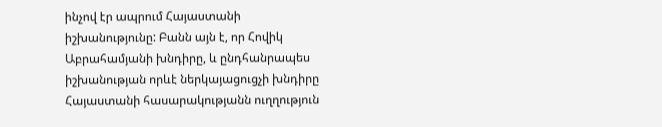ինչով էր ապրում Հայաստանի իշխանությունը: Բանն այն է, որ Հովիկ Աբրահամյանի խնդիրը, և ընդհանրապես իշխանության որևէ ներկայացուցչի խնդիրը Հայաստանի հասարակությանն ուղղություն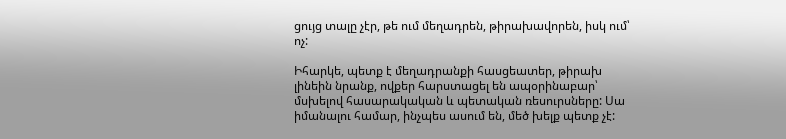ցույց տալը չէր, թե ում մեղադրեն, թիրախավորեն, իսկ ում՝ ոչ:

Իհարկե, պետք է մեղադրանքի հասցեատեր, թիրախ լինեին նրանք, ովքեր հարստացել են ապօրինաբար՝ մսխելով հասարակական և պետական ռեսուրսները: Սա իմանալու համար, ինչպես ասում են, մեծ խելք պետք չէ: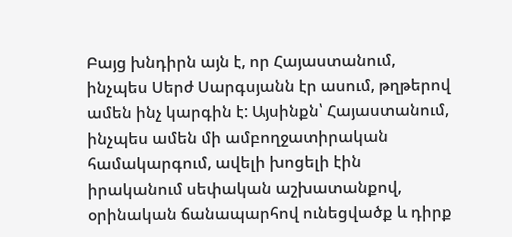Բայց խնդիրն այն է, որ Հայաստանում, ինչպես Սերժ Սարգսյանն էր ասում, թղթերով ամեն ինչ կարգին է: Այսինքն՝ Հայաստանում, ինչպես ամեն մի ամբողջատիրական համակարգում, ավելի խոցելի էին իրականում սեփական աշխատանքով, օրինական ճանապարհով ունեցվածք և դիրք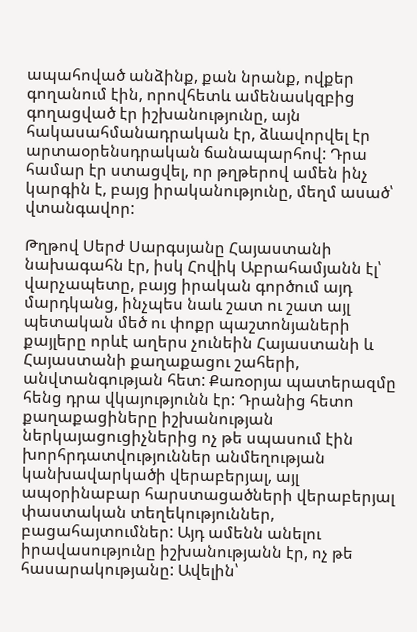ապահոված անձինք, քան նրանք, ովքեր գողանում էին, որովհետև ամենասկզբից գողացված էր իշխանությունը, այն հակասահմանադրական էր, ձևավորվել էր արտաօրենսդրական ճանապարհով: Դրա համար էր ստացվել, որ թղթերով ամեն ինչ կարգին է, բայց իրականությունը, մեղմ ասած՝ վտանգավոր:

Թղթով Սերժ Սարգսյանը Հայաստանի նախագահն էր, իսկ Հովիկ Աբրահամյանն էլ՝ վարչապետը, բայց իրական գործում այդ մարդկանց, ինչպես նաև շատ ու շատ այլ պետական մեծ ու փոքր պաշտոնյաների քայլերը որևէ աղերս չունեին Հայաստանի և Հայաստանի քաղաքացու շահերի, անվտանգության հետ: Քառօրյա պատերազմը հենց դրա վկայությունն էր: Դրանից հետո քաղաքացիները իշխանության ներկայացուցիչներից ոչ թե սպասում էին խորհրդատվություններ անմեղության կանխավարկածի վերաբերյալ, այլ ապօրինաբար հարստացածների վերաբերյալ փաստական տեղեկություններ, բացահայտումներ: Այդ ամենն անելու իրավասությունը իշխանությանն էր, ոչ թե հասարակությանը: Ավելին՝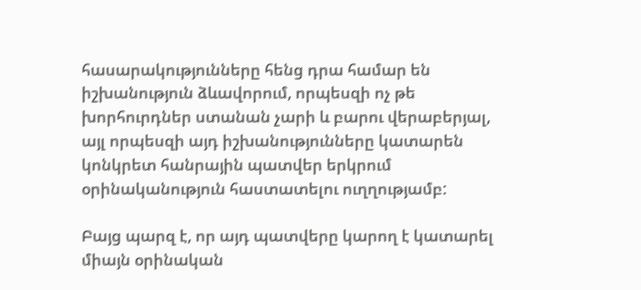հասարակությունները հենց դրա համար են իշխանություն ձևավորում, որպեսզի ոչ թե խորհուրդներ ստանան չարի և բարու վերաբերյալ, այլ որպեսզի այդ իշխանությունները կատարեն կոնկրետ հանրային պատվեր երկրում օրինականություն հաստատելու ուղղությամբ:

Բայց պարզ է, որ այդ պատվերը կարող է կատարել միայն օրինական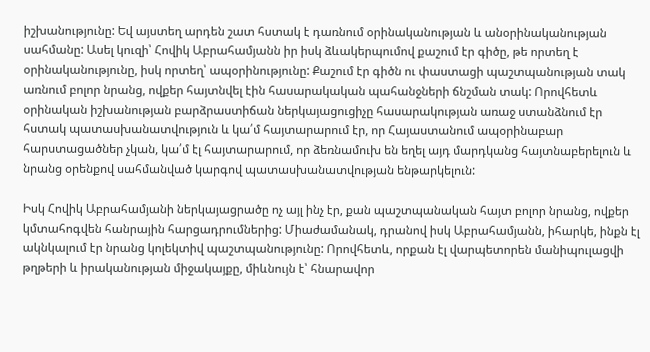իշխանությունը: Եվ այստեղ արդեն շատ հստակ է դառնում օրինականության և անօրինականության սահմանը: Ասել կուզի՝ Հովիկ Աբրահամյանն իր իսկ ձևակերպումով քաշում էր գիծը, թե որտեղ է օրինականությունը, իսկ որտեղ՝ ապօրինությունը: Քաշում էր գիծն ու փաստացի պաշտպանության տակ առնում բոլոր նրանց, ովքեր հայտնվել էին հասարակական պահանջների ճնշման տակ: Որովհետև օրինական իշխանության բարձրաստիճան ներկայացուցիչը հասարակության առաջ ստանձնում էր հստակ պատասխանատվություն և կա՛մ հայտարարում էր, որ Հայաստանում ապօրինաբար հարստացածներ չկան, կա՛մ էլ հայտարարում, որ ձեռնամուխ են եղել այդ մարդկանց հայտնաբերելուն և նրանց օրենքով սահմանված կարգով պատասխանատվության ենթարկելուն:

Իսկ Հովիկ Աբրահամյանի ներկայացրածը ոչ այլ ինչ էր, քան պաշտպանական հայտ բոլոր նրանց, ովքեր կմտահոգվեն հանրային հարցադրումներից: Միաժամանակ, դրանով իսկ Աբրահամյանն, իհարկե, ինքն էլ ակնկալում էր նրանց կոլեկտիվ պաշտպանությունը: Որովհետև, որքան էլ վարպետորեն մանիպուլացվի թղթերի և իրականության միջակայքը, միևնույն է՝ հնարավոր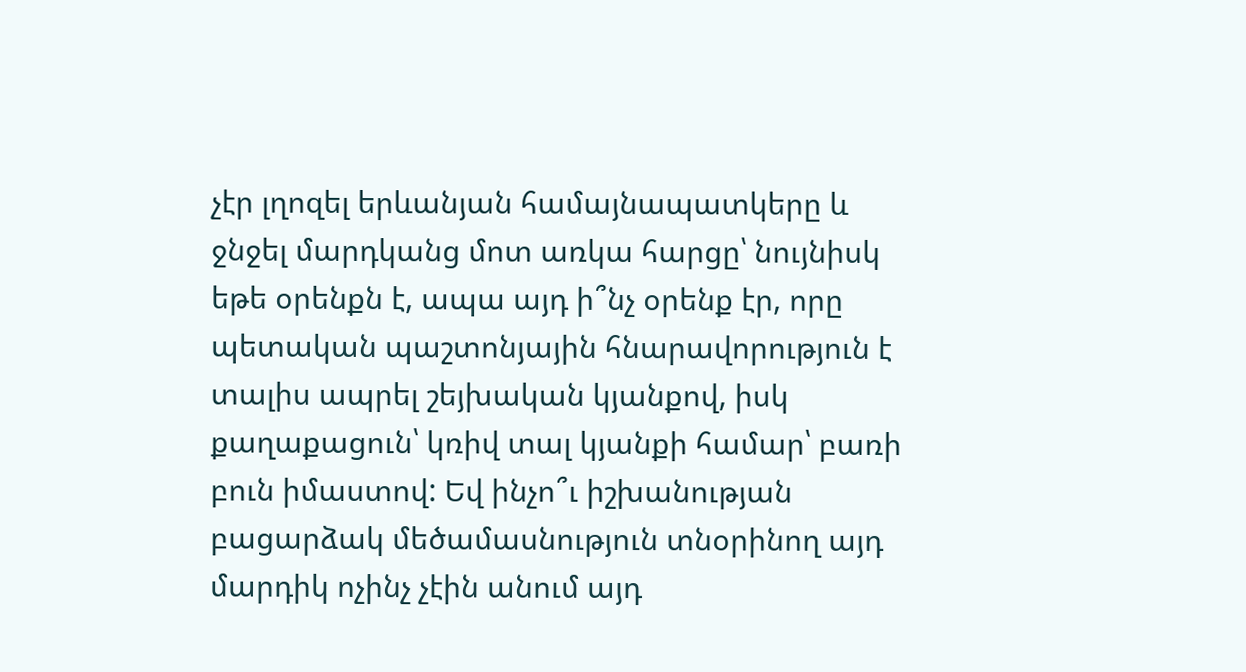չէր լղոզել երևանյան համայնապատկերը և ջնջել մարդկանց մոտ առկա հարցը՝ նույնիսկ եթե օրենքն է, ապա այդ ի՞նչ օրենք էր, որը պետական պաշտոնյային հնարավորություն է տալիս ապրել շեյխական կյանքով, իսկ քաղաքացուն՝ կռիվ տալ կյանքի համար՝ բառի բուն իմաստով: Եվ ինչո՞ւ իշխանության բացարձակ մեծամասնություն տնօրինող այդ մարդիկ ոչինչ չէին անում այդ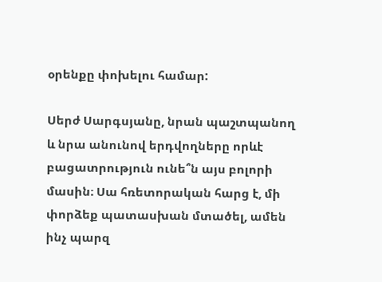օրենքը փոխելու համար:

Սերժ Սարգսյանը, նրան պաշտպանող և նրա անունով երդվողները որևէ բացատրություն ունե՞ն այս բոլորի մասին։ Սա հռետորական հարց է, մի փորձեք պատասխան մտածել, ամեն ինչ պարզ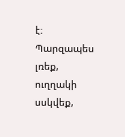է։ Պարզապես լռեք, ուղղակի սսկվեք,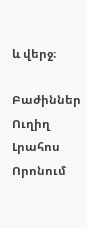և վերջ։

Բաժիններ
Ուղիղ
Լրահոս
Որոնում